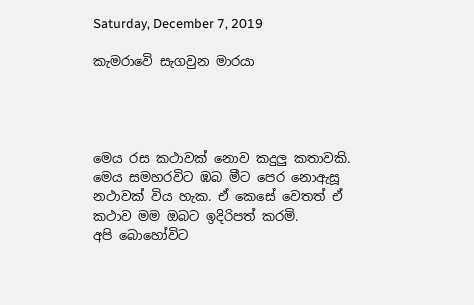Saturday, December 7, 2019

කැමරාවෙි සැගවුන මාරයා




මෙය රස කථාවක් නොව කදුලු කතාවකි. මෙය සමහරවිට ඹබ මීට පෙර නොඇසූ නථාවක් විය හැක. ඒ කෙසේ වෙතත් ඒ කථාව මම ඔබට ඉදිරිපත් කරමි.
අපි බොහෝවිට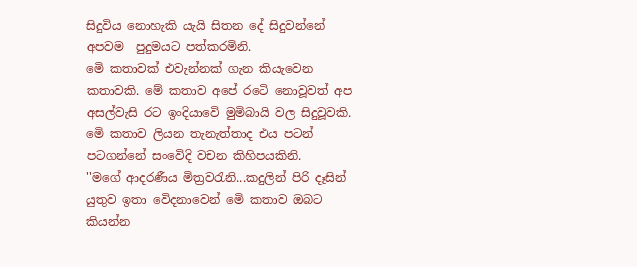සිදුවිය නොහැකි යැයි සිතන දේ සිදුවන්නේ අපවම  පුදුමයට පත්කරමිනි.
මෙි කතාවක් එවැන්නක් ගැන කියැවෙන කතාවකි. මේ කතාව අපේ රටෙි නොවූවත් අප අසල්වැසි රට ඉංදියාවෙි මුමිබායි වල සිදුවූවකි.
මෙි කතාව ලියන තැනැත්තාද එය පටන් පටගන්නේ සංවෙිදි වචන කිහිපයකිනි.
''මගේ ආදරණීය මිත්‍රවරැනි...කදුලින් පිරි දෑසින් යුතුව ඉතා වෙිදනාවෙන් මෙි කතාව ඔබට කියන්න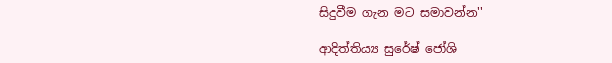සිදුවීම ගැන මට සමාවන්න''

ආදිත්තිය්‍ය සුරේෂ් ජෝශි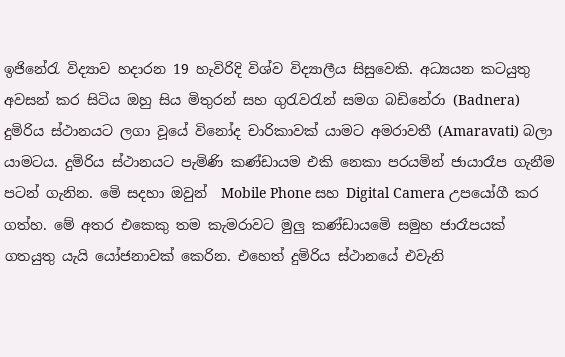ඉජිනේරැ විද්‍යාව හදාරන 19 හැවිරිදි විශ්ව විද්‍යාලීය සිසුවෙකි. අධ්‍යයන කටයුතු අවසන් කර සිටිය ඔහු සිය මිතුරන් සහ ගුරැවරැන් සමග බඩිනේරා (Badnera) දුමිරිය ස්ථානයට ලගා වූයේ විනෝද චාරිකාවක් යාමට අමරාවතී (Amaravati) බලා යාමටය. දුමිරිය ස්ථානයට පැමිණි කණ්ඩායම එකි නෙකා පරයමින් ජායාරෑප ගැනීම පටන් ගැනින. මෙි සදහා ඔවුන්  Mobile Phone සහ Digital Camera උපයෝගී කර ගත්හ. මේ අතර එකෙකු තම කැමරාවට මුලු කණ්ඩායමෙි සමුහ ජාරෑපයක් ගතයුතු යැයි යෝජනාවක් කෙරින. එහෙත් දුමිරිය ස්ථානයේ එවැනි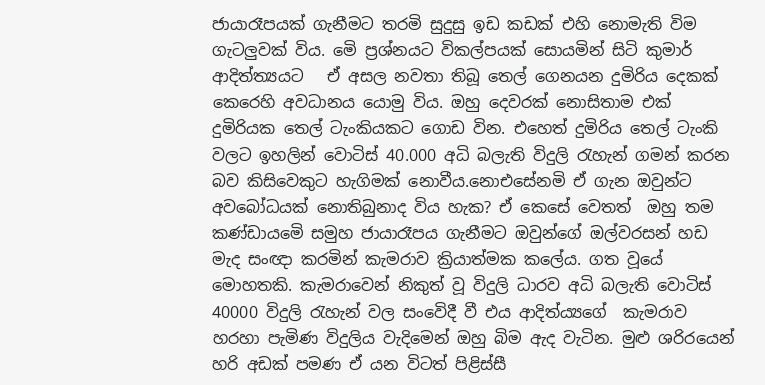ජායාරෑපයක් ගැනීමට තරමි සුදුසු ඉඩ කඩක් එහි නොමැති විම ගැටලුවක් විය. මෙි ප්‍රශ්නයට විකල්පයක් සොයමින් සිටි කුමාර් ආදිත්ත්‍යයට   ඒ අසල නවතා තිබූ තෙල් ගෙනයන දුමිරිය දෙකක් කෙරෙහි අවධානය යොමු විය. ඔහු දෙවරක් නොසිතාම එක් දුමිරියක තෙල් ටැංකියකට ගොඩ වින. එහෙත් දුමිරිය තෙල් ටැංකි වලට ඉහලින් වොටිස් 40.000 අධි බලැති විදුලි රැහැන් ගමන් කරන බව කිසිවෙකුට හැගිමක් නොවීය.නොඑසේනමි ඒ ගැන ඔවුන්ට අවබෝධයක් නොතිබුනාද විය හැක? ඒ කෙසේ වෙතත්  ඔහු තම කණ්ඩායමෙි සමුහ ජායාරෑපය ගැනීමට ඔවුන්ගේ ඔල්වරසන් හඩ මැද සංඥා කරමින් කැමරාව ක්‍රියාත්මක කලේය. ගත වූයේ මොහතකි. කැමරාවෙන් නිකුත් වූ විදුලි ධාරව අධි බලැති වොටිස් 40000 විදුලි රැහැන් වල සංවෙිදී වී එය ආදිත්ය්‍යගේ  කැමරාව හරහා පැමිණ විදුලිය වැදිමෙන් ඔහු බිම ඇද වැටින. මුළු ශරිරයෙන්  හරි අඩක් පමණ ඒ යන විටත් පිළිස්සී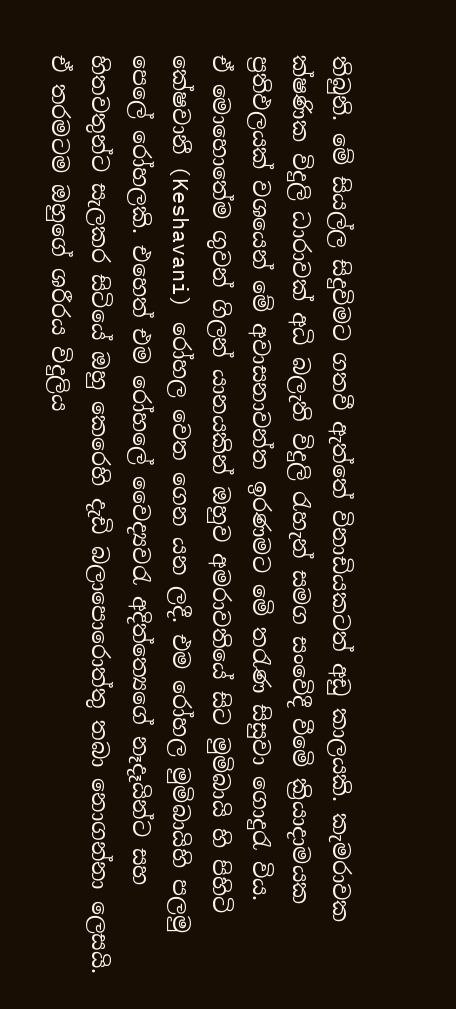තිබුනි. මේ සියල්ල සිදුවිමට ගතවී ඇත්තේ විනාඩියකටත් අඩු කාලයකි. කැමරාවක ක්ෂණික විදුලි ධාරාවක් අධි බලැති විදුලි රැහැන් සමග සංවෙිදී වීමෙි ක්‍රියාදාමයක ප්‍රතිඵලයක් වශයෙන් මේ අවාසනාවන්ත ඉරණමට මෙි තරැණ සිසුවා ගොදුරැ විය.
ඒ මොහොතේම ගුවන් ගිලන් යානයකින් ඔහුව අමරාවතියේ සිට මුමිබායි හි පිහිටි කේෂවානී (Keshavani) රෝහල වෙත ගෙන යන ලදී. එම රෝහල මුමිබායිහි පලමු පෙලේ රෝහලකි. එහෙත් එම රෝහලේ වෛද්‍යවරැ අදිත්ත්‍යෙගේ නෑදෑයින්ට සහ හිතවතුන්ට සැලකර සිටියේ ඔහු කෙරෙහි දැඩි බලාපොරොත්තු තබා නොගන්නා ලෙසයි. ඒ තරමටම ඔහුගේ ශරීරය විදුලිය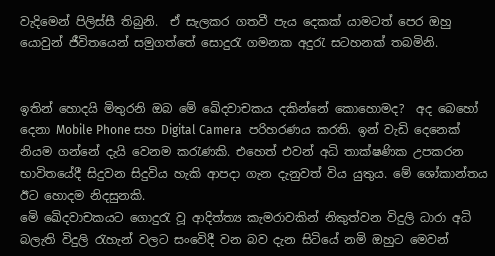වැදිමෙන් පිලිස්සී තිබුනි.  ඒ සැලකර ගතවී පැය දෙකක් යාමටත් පෙර ඔහු යොවුන් ජීවිතයෙන් සමුගත්තේ සොදුරැ ගමනක අදුරැ සටහනක් තබමිනි.


ඉතින් හොදයි මිතුරනි ඔබ මේ ඛෙිදවාචකය දකින්නේ කොහොමද?  අද බෙහෝ දෙනා Mobile Phone සහ Digital Camera  පරිහරණය කරති. ඉන් වැඩි දෙනෙක් නියම ගන්නේ දැයි වෙනම කරැණකි. එහෙත් එවන් අධි තාක්ෂණික උපකරන භාවිතයේදී සිදුවන සිදුවිය හැකි ආපදා ගැන දැනුවත් විය යුතුය. මේ ශෝකාන්තය ඊට හොදම නිදසුනකි.
මෙි ඛෙිදවාචකයට ගොදුරැ වූ ආදිත්ත්‍ය කැමරාවකින් නිකුත්වන විදුලි ධාරා අධි බලැති විදුලි රැහැන් වලට සංවෙිදී වන බව දැන සිටියේ නමි ඔහුට මෙවන්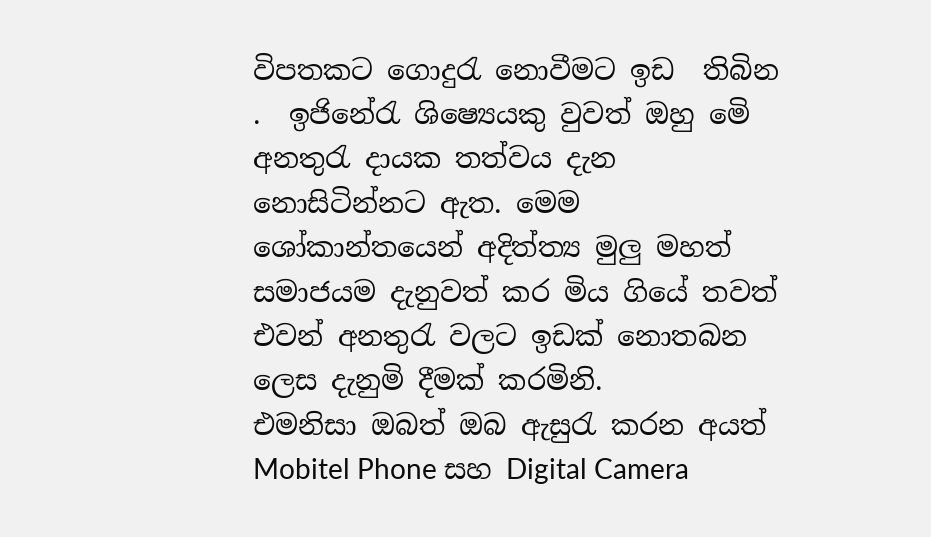විපතකට ගොදුරැ නොවීමට ඉඩ  තිබින .  ඉජිනේරැ ශිෂ්‍යෙයකු වුවත් ඔහු මෙි අනතුරැ දායක තත්වය දැන නොසිටින්නට ඇත. මෙම ශෝකාන්තයෙන් අදිත්ත්‍ය මුලු මහත් සමාජයම දැනුවත් කර මිය ගියේ තවත් එවන් අනතුරැ වලට ඉඩක් නොතබන ලෙස දැනුමි දීමක් කරමිනි.
එමනිසා ඔබත් ඔබ ඇසුරැ කරන අයත් Mobitel Phone සහ Digital Camera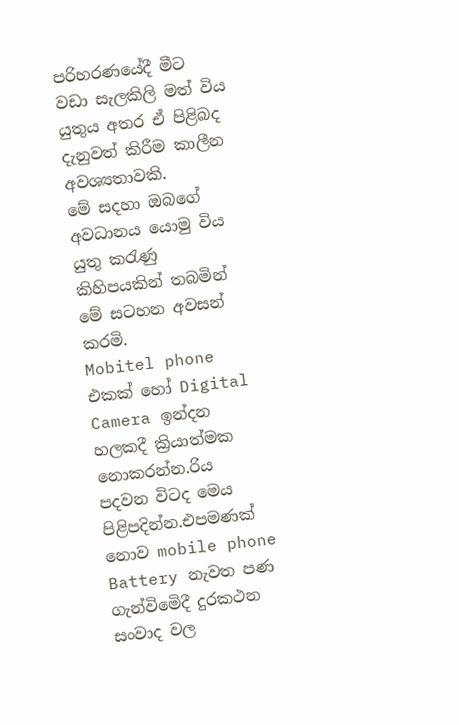පරිහරණයේදී මීට වඩා සැලකිලි මත් විය යුතුය අතර ඒ පිළිබද දැනුවත් කිරීම කාලීන අවශ්‍යතාවකි.
මේ සදහා ඔබගේ අවධානය යොමු විය යුතු කරැණු කිහිපයකින් තබමින් මේ සටහන අවසන් කරමි.
Mobitel phone එකක් හෝ Digital Camera ඉන්දන හලකදී ක්‍රියාත්මක නොකරන්න.රිය පදවන විටද මෙය පිළිපදින්න.එපමණක් නොව mobile phone Battery නැවත පණ ගැන්විමෙිදී දුරකථන සංවාද වල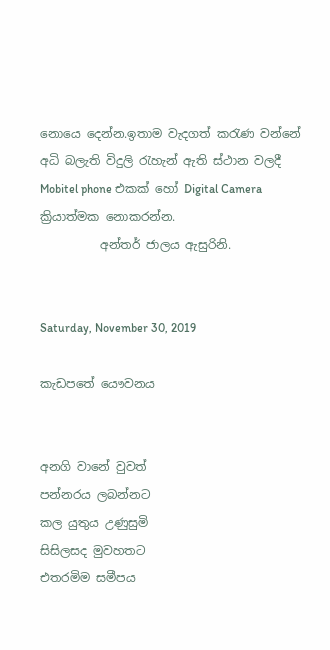නොයෙ දෙන්න.ඉතාම වැදගත් කරැණ වන්නේ අධි බලැති විදුලි රැහැන් ඇති ස්ථාන වලදී Mobitel phone එකක් හෝ Digital Camera ක්‍රියාත්මක නොකරන්න.
          අන්තර් ජාලය ඇසුරිනි.


Saturday, November 30, 2019

කැඩපතේ යෞවනය


අනගි වානේ වුවත්
පන්නරය ලබන්නට
කල යුතුය උණුසුමි
සිසිලසද මුවහතට
එතරමිම සමීපය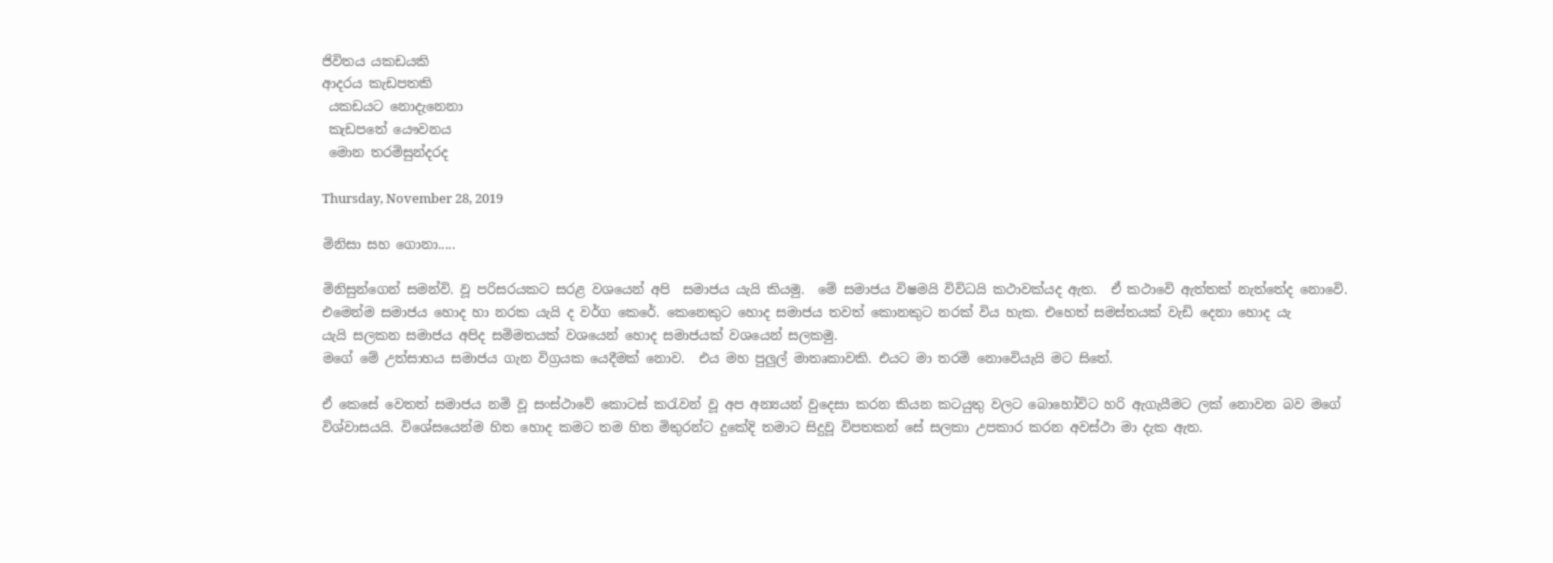ජිවිතය යකඩයකි
ආදරය කැඩපතකි
 යකඩයට නොදැනෙනා
 කැඩපතේ යෞවනය
 මොන තරමිසුන්දරද

Thursday, November 28, 2019

මිනිසා සහ ගොනා.....

මිනිසුන්ගෙන් සමන්වි. වූ පරිසරයකට සරළ වශයෙන් අපි  සමාජය යැයි කියමු.  මේ සමාජය විෂමයි විවිධයි කථාවක්යද ඇත.  ඒ කථාවෙි ඇත්තක් නැත්තේද නොවෙි. එමෙන්ම සමාජය හොද හා නරක යැයි ද වර්ග කෙරේ. කෙනෙකුට හොද සමාජය තවත් කොනකුට නරක් විය හැක. එහෙත් සමස්තයක් වැඩි දෙනා හොද යැ
යැයි සලකන සමාජය අපිද සමිමතයක් වශයෙන් හොද සමාජයක් වශයෙන් සලකමු.
මගේ මේ උත්සාහය සමාජය ගැන විග්‍රයක යෙදීමක් නොව.  එය මහ පුලුල් මාතෘකාවකි. එයට මා තරමි නොවෙියැයි මට සිතේ.

ඒ කෙසේ වෙතත් සමාජය නමි වූ සංස්ථාවේ කොටස් කරැවන් වූ අප අන්‍යයන් වුදෙසා කරන කියන කටයුතු වලට බොහෝවිට හරි ඇගැයීමට ලක් නොවන බව මගේ විශ්වාසයයි. විශේසයෙන්ම හිත හොද කමට තම හිත මිතුරන්ට දුකේදි තමාට සිදුවූ විපතකන් සේ සලකා උපකාර කරන අවස්ථා මා දැක ඇත.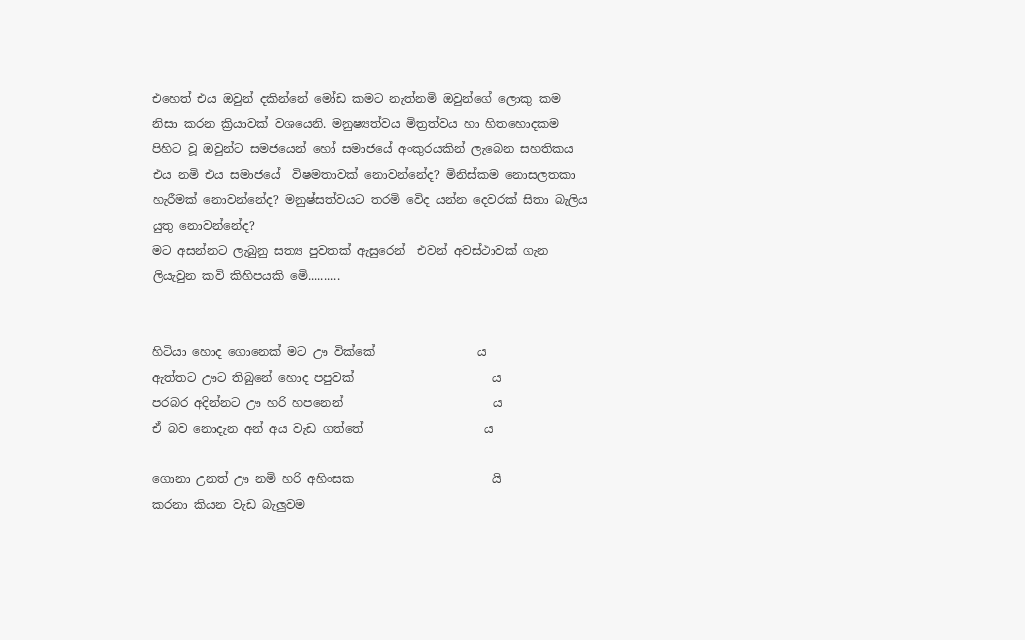එහෙත් එය ඔවුන් දකින්නේ මෝඩ කමට නැත්නමි ඔවුන්ගේ ලොකු කම නිසා කරන ක්‍රියාවක් වශයෙනි. මනුෂ්‍යත්වය මිත්‍රත්වය හා හිතහොදකම පිහිට වූ ඔවුන්ට සමජයෙන් හෝ සමාජයේ අංකුරයකින් ලැබෙන සහතිකය එය නමි එය සමාජයේ  විෂමතාවක් නොවන්නේද? මිනිස්කම නොසලතකා හැරීමක් නොවන්නේද? මනුෂ්සත්වයට තරමි වෙිද යන්න දෙවරක් සිතා බැලිය යුතු නොවන්නේද?
මට අසන්නට ලැබුනු සත්‍ය පුවතක් ඇසුරෙන්  එවන් අවස්ථාවක් ගැන ලියැවුන කවි කිහිපයකි මෙි..........


හිටියා හොද ගොනෙක් මට ඌ වික්කේ                 ය
ඇත්තට ඌට තිබුනේ හොද පපුවක්                       ය
පරබර අදින්නට ඌ හරි හපනෙන්                         ය
ඒ බව නොදැන අන් අය වැඩ ගත්තේ                    ය

ගොනා උනත් ඌ නමි හරි අහිංසක                       යි
කරනා කියන වැඩ බැලුවම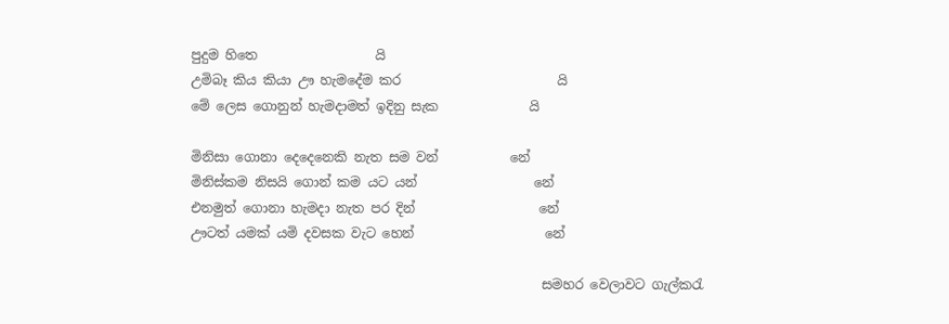පුදුම හිතෙ                  යි
උමිබෑ කිය කියා ඌ හැමදේම කර                        යි
මේ ලෙස ගොනුන් හැමදාමත් ඉදිනු සැක              යි

මිනිසා ගොනා දෙදෙනෙකි නැත සම වන්           නේ
මිනිස්කම නිසයි ගොන් කම යට යන්                  නේ
එනමුත් ගොනා හැමදා නැත පර දින්                   නේ
ඌටත් යමක් යමි දවසක වැට හෙන්                    නේ

                                                      සමහර වෙලාවට ගැල්කරැ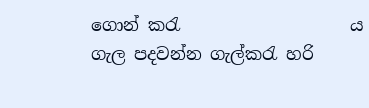ගොන් කරැ                    ය
ගැල පදවන්න ගැල්කරැ හරි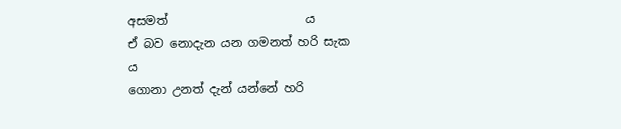අසමත්                       ය
ඒ බව නොදැන යන ගමනත් හරි සැක                    ය
ගොනා උනත් දැන් යන්නේ හරි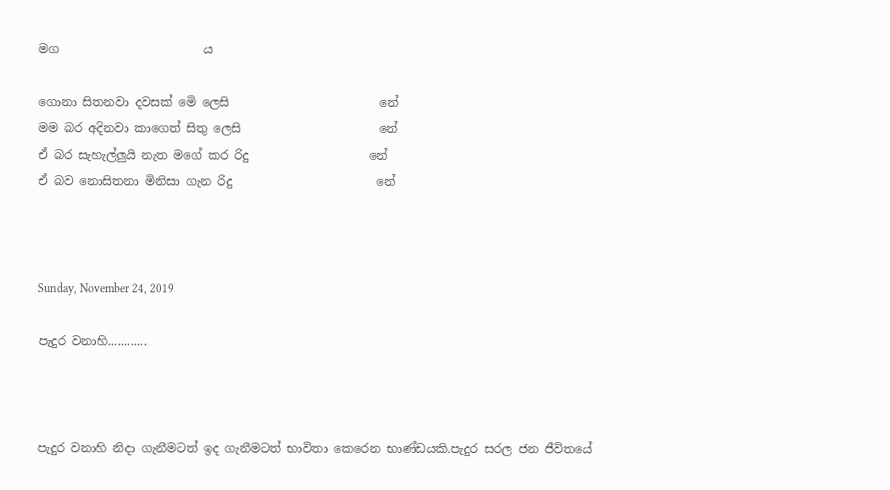මග                        ය

ගොනා සිතනවා දවසක් මෙි ලෙසි                         නේ
මම බර අදිනවා කාගෙත් සිතු ලෙසි                       නේ
ඒ බර සැහැල්ලුයි නැත මගේ කර රිදු                    නේ
ඒ බව නොසිතනා මිනිසා ගැන රිදු                        නේ



Sunday, November 24, 2019

පැදුර වනාහි............



පැදුර වනාහි නිදා ගැනීමටත් ඉද ගැනීමටත් භාවිතා කෙරෙන භාණ්ඩයකි.පැදුර සරල ජන ජීවිතයේ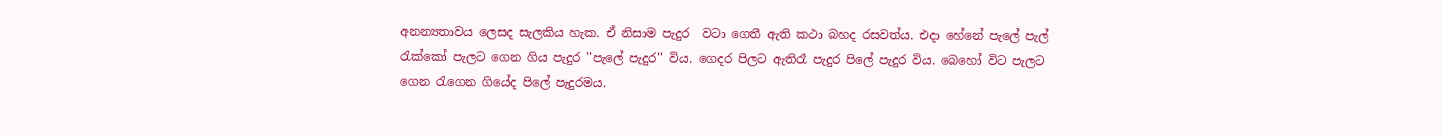අනන්‍යතාවය ලෙසද සැලකිය හැක. ඒ නිසාම පැදුර  වටා ගෙතී ඇති කථා බහද රසවත්ය. එදා හේනේ පැලේ පැල් රැක්කෝ පැලට ගෙන ගිය පැදුර ''පැලේ පැදුර'' විය. ගෙදර පිලට ඇතිරෑ පැදුර පිලේ පැදුර විය. බෙහෝ විට පැලට ගෙන රැගෙන ගියේද පිලේ පැදුරමය.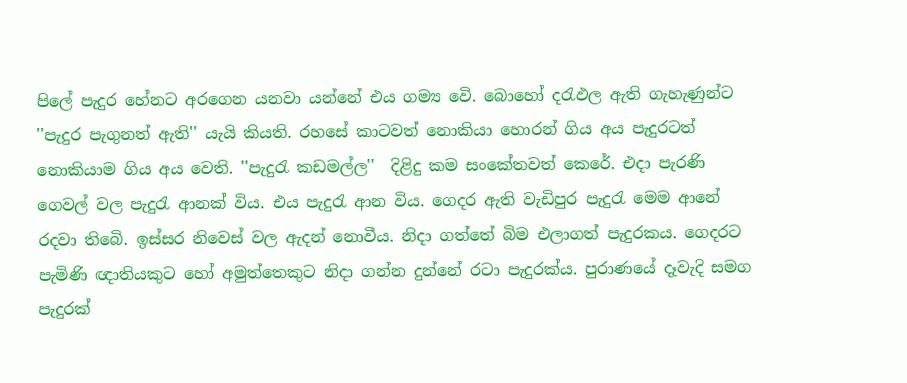පිලේ පැදුර හේනට අරගෙන යනවා යන්නේ එය ගම්‍ය වෙි. බොහෝ දරැඵල ඇති ගැහැණුන්ට  ''පැදුර පැගුනත් ඇති'' යැයි කියති. රහසේ කාටවත් නොකියා හොරන් ගිය අය පැදුරටත් නොකියාම ගිය අය වෙති. ''පැදුරැ කඩමල්ල''  දිළිදු කම සංකේතවත් කෙරේ. එදා පැරණි ගෙවල් වල පැදුරැ ආනක් විය. එය පැදුරැ ආන විය. ගෙදර ඇති වැඩිපුර පැදුරැ මෙම ආනේ රදවා තිබෙි. ඉස්සර නිවෙස් වල ඇදන් නොවීය. නිදා ගත්තේ බිම එලාගත් පැදුරකය. ගෙදරට පැමිණි ඥාතියකුට හෝ අමුත්තෙකුට නිදා ගන්න දුන්නේ රටා පැදුරක්ය. පුරාණයේ දෑවැදි සමග පැදුරක්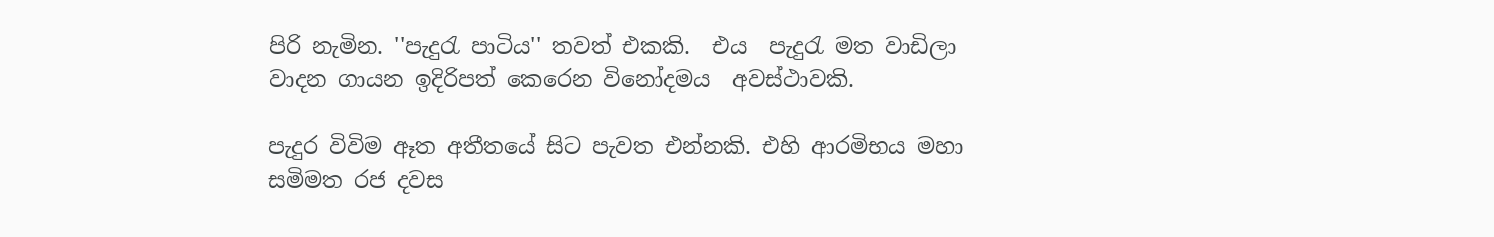පිරි නැමින. ''පැදුරැ පාටිය'' තවත් එකකි.  එය  පැදුරැ මත වාඩිලා වාදන ගායන ඉදිරිපත් කෙරෙන විනෝදමය  අවස්ථාවකි.

පැදුර විවිම ඈත අතීතයේ සිට පැවත එන්නකි. එහි ආරමිභය මහා සමිමත රජ දවස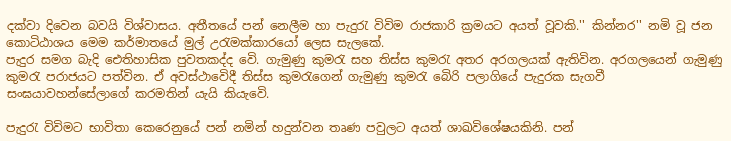දක්වා දිවෙන බවයි විශ්වාසය. අතීතයේ පන් නෙලීම හා පැදුරැ විවිම රාජකාරි ක්‍රමයට අයත් වූවකි.'' කින්නර‍'' නමි වූ ජන කොටිඨාශය මෙම කර්මාතයේ මුල් උරැමක්කාරයෝ ලෙස සැලකේ.
පැදුර සමග බැදි ඓතිහාසික පුවතකද්ද වෙි. ගැමුණු කුමරැ සහ තිස්ස කුමරැ අතර අරගලයක් ඇතිවින. අරගලයෙන් ගැමුණු කුමරැ පරාජයට පත්වින. ඒ අවස්ථාවෙිදී තිස්ස කුමරැගෙන් ගැමුණු කුමරැ බෙිරි පලාගියේ පැදුරක සැගවී සංඝයාවහන්සේලාගේ කරමතින් යැයි කියැවෙි.

පැදුරැ විවිමට භාවිතා කෙරෙනුයේ පන් නමින් හදුන්වන තෘණ පවුලට අයත් ශාඛවිශේෂයකිනි. පන්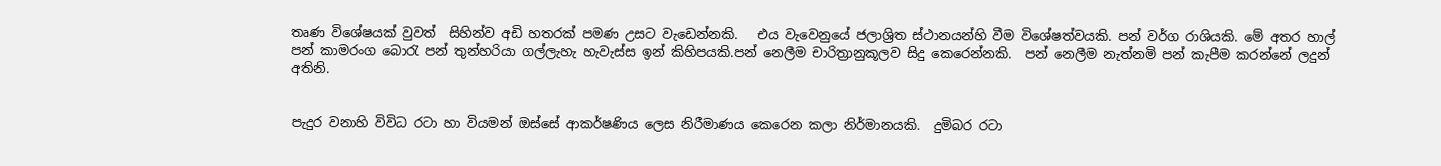තෘණ විශේෂයක් වුවත්  සිහින්ව අඩි හතරක් පමණ උසට වැඩෙන්නකි.   එය වැවෙනුයේ ජලාශ්‍රිත ස්ථානයන්හි වීම විශේෂත්වයකි. පන් වර්ග රාශියකි. මේ අතර හාල් පන් කාමරංග බොරැ පන් තුන්හරියා ගල්ලැහැ හැවැස්ස ඉන් කිහිපයකි.පන් නෙලීම චාරිත්‍රානුකූලව සිදු කෙරෙන්නකි.  පන් නෙලීම නැත්නමි පන් කැපීම කරන්නේ ලදුන් අතිනි.


පැදුර වනාහි විවිධ රටා හා වියමන් ඔස්සේ ආකර්ෂණිය ලෙස නිරීමාණය කෙරෙන කලා නිර්මානයකි.  දුමිබර රටා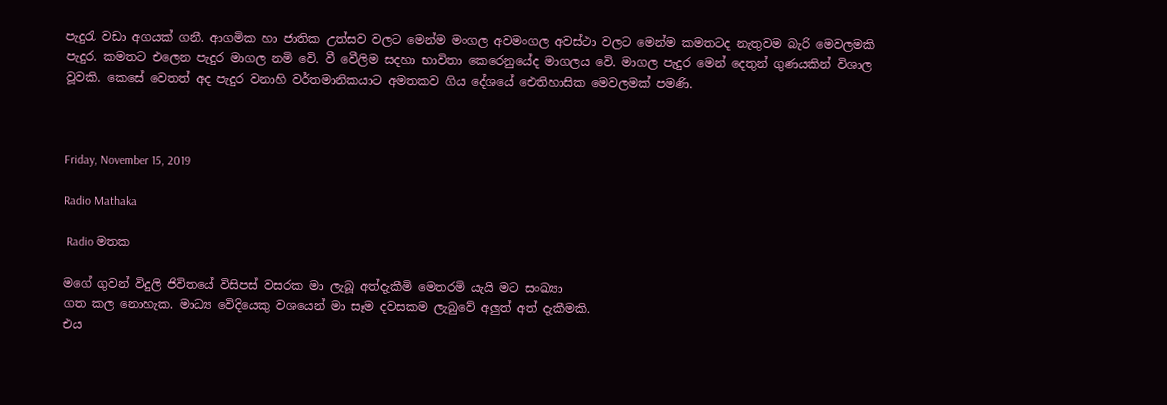පැදුරැ වඩා අගයක් ගනී. ආගමික හා ජාතික උත්සව වලට මෙන්ම මංගල අවමංගල අවස්ථා වලට මෙන්ම කමතටද නැතුවම බැරි මෙවලමකි පැදුර. කමතට එලෙන පැදුර මාගල නමි වෙි. වී වෙීලිම සදහා භාවිතා කෙරෙනුයේද මාගලය වෙි. මාගල පැදුර මෙන් දෙතුන් ගුණයකින් විශාල වූවකි. කෙසේ වෙතත් අද පැදුර වනාහි වර්තමානිකයාට අමතකව ගිය දේශයේ ඓතිහාසික මෙවලමක් පමණි.



Friday, November 15, 2019

Radio Mathaka

 Radio මතක

මගේ ගුවන් විදුලි ජිවිතයේ විසිපස් වසරක මා ලැබූ අත්දැකීමි මෙතරමි යැයි මට සංඛ්‍යා
ගත කල නොහැක. මාධ්‍ය වෙිදියෙකු වශයෙන් මා සෑම දවසකම ලැබුවේ අලුත් අත් දැකීමකි.
එය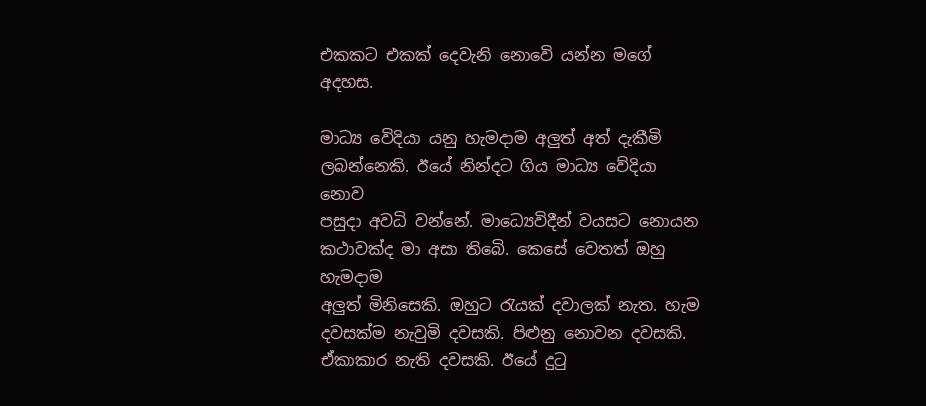එකකට එකක් දෙවැනි නොවෙි යන්න මගේ අදහස.

මාධ්‍ය වෙිදියා යනු හැමදාම අලුත් අත් දැකීමි ලබන්නෙකි. ඊයේ නින්දට ගිය මාධ්‍ය වේදියා නොව
පසුදා අවධි වන්නේ. මාධ්‍යෙවිදීන් වයසට නොයන කථාවක්ද මා අසා තිබෙි. කෙසේ වෙතත් ඔහු හැමදාම
අලුත් මිනිසෙකි. ඔහුට රැයක් දවාලක් නැත. හැම දවසක්ම නැවුමි දවසකි. පිළුනු නොවන දවසකි. ඒකාකාර නැති දවසකි. ඊයේ දුටු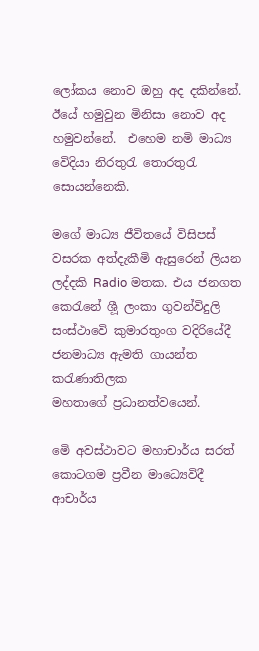ලෝකය නොව ඔහු අද දකින්නේ. ඊයේ හමුවුන මිනිසා නොව අද හමුවන්නේ.  එහෙම නමි මාධ්‍ය වෙිදියා නිරතුරැ තොරතුරැ සොයන්නෙකි.

මගේ මාධ්‍ය ජීවිතයේ විසිපස් වසරක අත්දැකීමි ඇසුරෙන් ලියන ලද්දකි Radio මතක. එය ජනගත
කෙරැනේ ශීූ ලංකා ගුවන්විදුලි සංස්ථාවෙි කුමාරතුංග වදිරියේදී ජනමාධ්‍ය ඇමති ගායන්ත කරැණාතිලක
මහතාගේ ප්‍රධානත්වයෙන්.

මෙි අවස්ථාවට මහාචාර්ය සරත් කොටගම ප්‍රවීන මාධ්‍යෙවිදී ආචාර්ය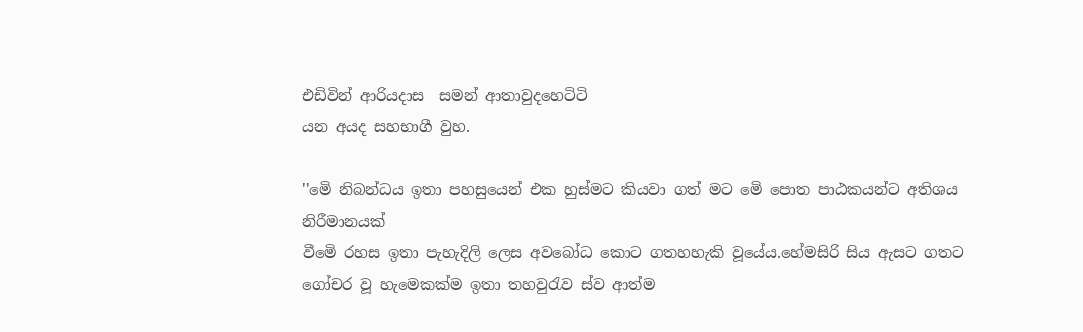එඩිවින් ආරියදාස  සමන් ආතාවුදහෙටිටි
යන අයද සහභාගී වුහ.

''මෙි නිබන්ධය ඉතා පහසුයෙන් එක හුස්මට කියවා ගත් මට මෙි පොත පාඨකයන්ට අතිශය නිරීමානයක්
වීමෙි රහස ඉතා පැහැදිලි ලෙස අවබෝධ කොට ගතහහැකි වූයේය.හේමසිරි සිය ඇසට ගතට ගෝචර වූ හැමෙකක්ම ඉතා තහවුරැව ස්ව ආත්ම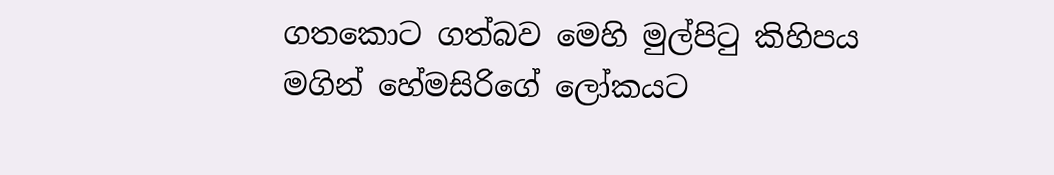ගතකොට ගත්බව මෙහි මුල්පිටු කිහිපය මගින් හේමසිරිගේ ලෝකයට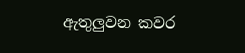ඇතුලුවන කවර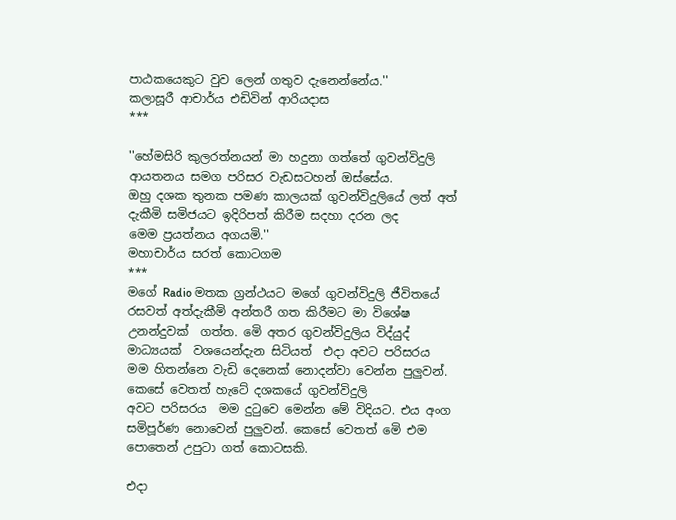පාඨකයෙකුට වුව ලෙන් ගතුව දැනෙන්නේය.''
කලාසූරී ආචාර්ය එඩිවින් ආරියදාස
***

''හේමසිරි කුලරත්නයන් මා හදුනා ගත්තේ ගුවන්විදුලි ආයතනය සමග පරිසර වැඩසටහන් ඔස්සේය.
ඔහු දශක තුනක පමණ කාලයක් ගුවන්විදුලියේ ලත් අත් දැකීමි සමිජයට ඉදිරිපත් කිරීම සදහා දරන ලද
මෙම ප්‍රයත්නය අගයමි.''
මහාචාර්ය සරත් කොටගම
***
මගේ Radio මතක ග්‍රන්ථයට මගේ ගුවන්විදුලි ජීවිතයේ රසවත් අත්දැකීමි අන්තරී ගත කිරීමට මා විශේෂ
උනන්දුවක්  ගත්ත. මෙි අතර ගුවන්විදුලිය විද්යුද් මාධ්‍යයක්  වශයෙන්දැන සිටියත්  එදා අවට පරිසරය
මම හිතන්නෙ වැඩි දෙනෙක් නොදන්වා වෙන්න පුලුවන්. කෙසේ වෙතත් හැටේ දශකයේ ගුවන්විදුලි
අවට පරිසරය  මම දුටුවෙ මෙන්න මේ විදියට. එය අංග සමිපූර්ණ නොවෙන් පුලුවන්. කෙසේ වෙතත් මෙි එම පොතෙන් උපුටා ගත් කොටසකි.

එදා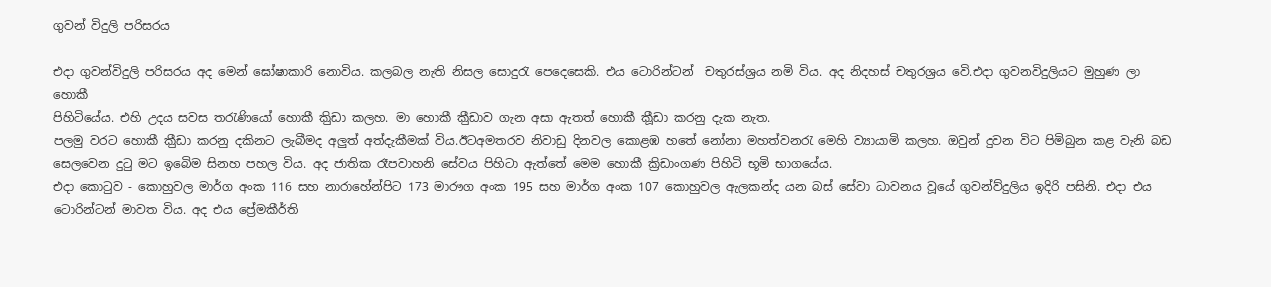ගුවන් විදුලි පරිසරය

එදා ගුවන්විදුලි පරිසරය අද මෙන් ඝෝෂාකාරි නොවිය. කලබල නැති නිසල සොදුරැ පෙදෙසෙකි. එය ටොරින්ටන්  චතුරස්ශ්‍රය නමි විය. අද නිදහස් චතුරශ්‍රය වෙි.එදා ගුවනවිදුලියට මුහුණ ලා හොකී
පිහිටියේය. එහි උදය සවස තරැණියෝ හොකී කිුඩා කලහ. මා හොකී කීුඩාව ගැන අසා ඇතත් හොකී කීූඩා කරනු දැක නැත.
පලමු වරට හොකී කීුඩා කරනු දකිනට ලැබීමද අලුත් අත්දැකීමක් විය.ඊටඅමතරව නිවාඩු දිනවල කොළඹ හතේ නෝනා මහත්වනරැ මෙහි ව්‍යායාමි කලහ. ඔවුන් දුවන විට පිමිබුන කළ වැනි බඩ සෙලවෙන දුටු මට ඉබෙිම සිනහ පහල විය. අද ජාතික රෑපවාහනි සේවය පිහිටා ඇත්තේ මෙම හොකී ක්‍රිඩාංගණ පිහිටි භූමි භාගයේය.
එදා කොටුව - කොහුවල මාර්ග අංක 116 සහ නාරාහේන්පිට 173 මාරෟග අංක 195 සහ මාර්ග අංක 107 කොහුවල ඇලකන්ද යන බස් සේවා ධාවනය වූයේ ගුවන්ව්දුලිය ඉදිරි පසිනි. එදා එය ටොරින්ටන් මාවත විය. අද එය ප්‍රේමකීර්ති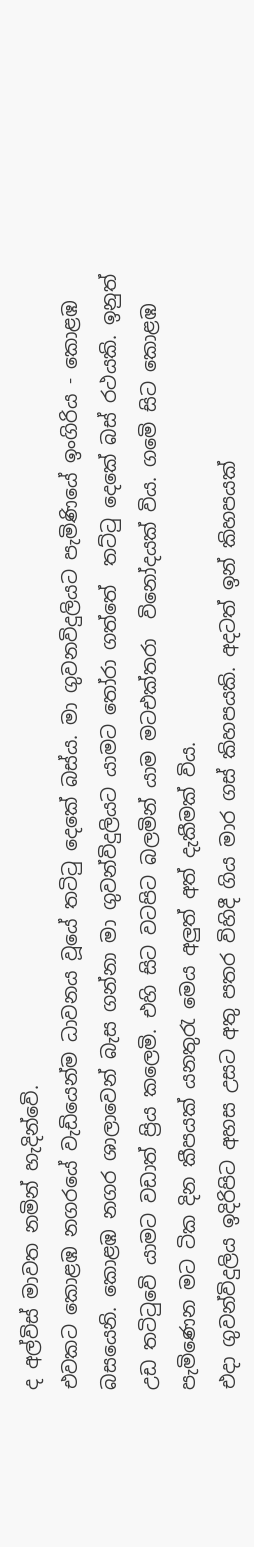ද අල්විස් මාවත නමින් හැදින්වෙි.
එවකට කොළඹ නගරයේ වැඩියෙන්ම ධාවනය වූයේ තටිටු දෙකේ බස්ය. මා ගුවනවිදුලියට පැමිණියේ ඉංගිරිය - කොළඹ බසයෙනි. කොළඹ නගර ශාලාවෙන් බැස ගන්නා මා ගුවන්විදුලියට යාමට තෝරා ගත්තේ  තට්ටු දෙකේ බස් රථයකි. ඉනුත් උඩ තටිටුවෙි යාමට වඩාත් ප්‍රිය කලෙමි. එහි සිට වටපිට බලමින් යාම මටඑක්තරා  විනෝදයක් විය. ගමෙි සිට කොළඹ පැමිණෙන මට ටික දින කීපයක් යනතුරැ මෙය අලුත් අත් දැකීමක් විය.
එදා ගුවන්විදුලිය ඉදිරිපිට අහස උසට අතු පතර විහිදී ගිය මාර ගස් කිහපයකි. අදටත් ඉන් කිහපයක්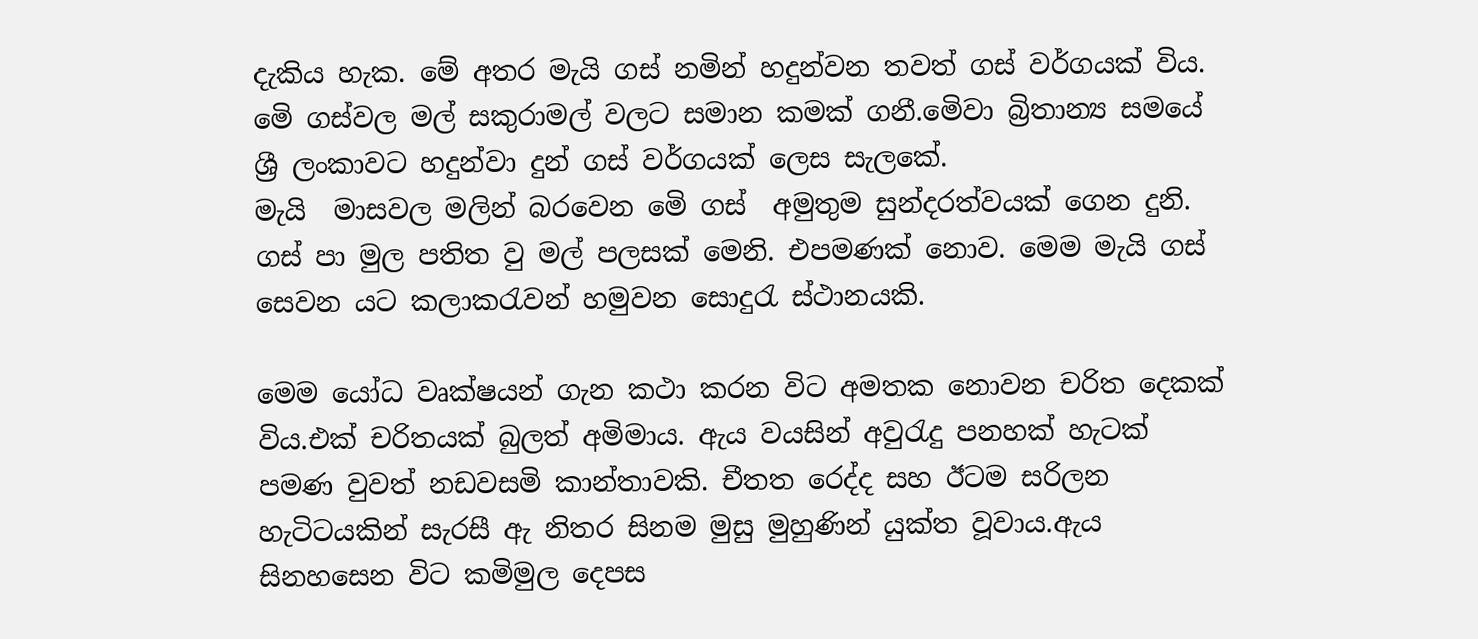දැකිය හැක. මේ අතර මැයි ගස් නමින් හදුන්වන තවත් ගස් වර්ගයක් විය. මෙි ගස්වල මල් සකුරාමල් වලට සමාන කමක් ගනී.මෙිවා බ්‍රිතාන්‍ය සමයේ ශ්‍රී ලංකාවට හදුන්වා දුන් ගස් වර්ගයක් ලෙස සැලකේ.
මැයි  මාසවල මලින් බරවෙන මෙි ගස්  අමුතුම සුන්දරත්වයක් ගෙන දුනි. ගස් පා මුල පතිත වු මල් පලසක් මෙනි. එපමණක් නොව. මෙම මැයි ගස් සෙවන යට කලාකරැවන් හමුවන සොදුරැ ස්ථානයකි.

මෙම යෝධ වෘක්ෂයන් ගැන කථා කරන විට අමතක නොවන චරිත දෙකක් විය.එක් චරිතයක් බුලත් අමිමාය. ඇය වයසින් අවුරැදු පනහක් හැටක් පමණ වුවත් නඩවසමි කාන්තාවකි. චීතත රෙද්ද සහ ඊටම සරිලන හැටිටයකින් සැරසී ඇ නිතර සිනම මුසු මුහුණින් යුක්ත වූවාය.ඇය සිනහසෙන විට කමිමුල දෙපස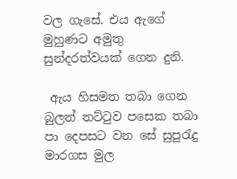වල ගැසේ. එය ඇගේ මුහුණට අමුතු සුන්දරත්වයක් ගෙන දුනි.

 ඇය හිසමත තබා ගෙන බුලත් තට්ටුව පසෙක තබා පා දෙපසට වන සේ සුපුරැදු මාරගස මුල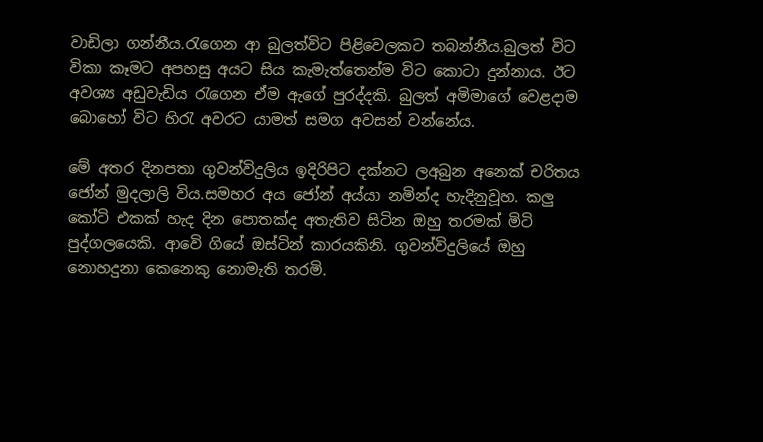වාඩිලා ගන්නීය.රැගෙන ආ බුලත්විට පිළිවෙලකට තබන්නීය.බුලත් විට විකා කෑමට අපහසු අයට සිය කැමැත්තෙන්ම විට කොටා දුන්නාය. ඊට අවශ්‍ය අඩුවැඩිය රැගෙන ඒම ඇගේ පුරද්දකි. බුලත් අමිමාගේ වෙළදාම බොහෝ විට හිරැ අවරට යාමත් සමග අවසන් වන්නේය.

මේ අතර දිනපතා ගුවන්විදුලිය ඉදිරිපිට දක්නට ලඅබුන අනෙක් චරිතය ජෝන් මුදලාලි විය.සමහර අය ජෝන් අය්යා නමින්ද හැදිනුවූහ. කලු කෝටි එකක් හැද දින පොතක්ද අතැතිව සිටින ඔහු තරමක් මිටි පුද්ගලයෙකි. ආවෙි ගියේ ඔස්ටින් කාරයකිනි. ගුවන්විදුලියේ ඔහු නොහදුනා කෙනෙකු නොමැති තරමි.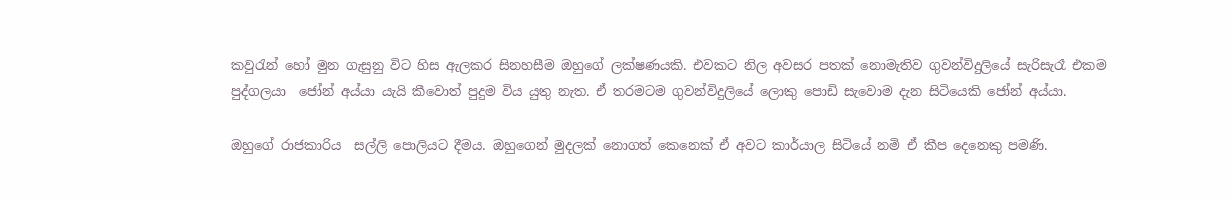කවුරැන් හෝ මුන ගැසුනු විට හිස ඇලකර සිනහසීම ඔහුගේ ලක්ෂණයකි. එවකට නිල අවසර පතක් නොමැතිව ගුවන්විදුලියේ සැරිසැරෑ එකම පුද්ගලයා  ජෝන් අය්යා යැයි කීවොත් පුදුම විය යුතු නැත. ඒ තරමටම ගුවන්විදුලියේ ලොකු පොඩි සැවොම දැන සිටියෙකි ජෝන් අය්යා.

ඔහුගේ රාජකාරිය  සල්ලි පොලියට දීමය. ඔහුගෙන් මුදලක් නොගත් කෙනෙක් ඒ අවට කාර්යාල සිටියේ නමි ඒ කීප දෙනෙකු පමණි.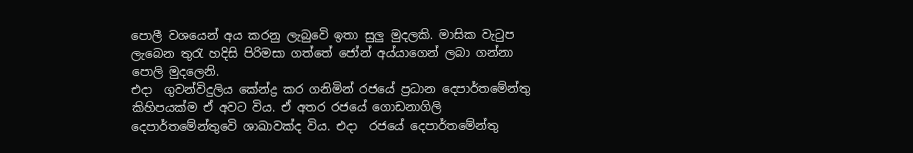පොලී වශයෙන් අය කරනු ලැබුවෙි ඉතා සුලු මුදලකි. මාසික වැටුප ලැබෙන තුරැ හදිසි පිරිමසා ගත්තේ ජෝන් අය්යාගෙන් ලබා ගන්නා පොලි මුදලෙනි.
එදා  ගුවන්විදුලිය කේන්ද්‍ර කර ගනිමින් රජයේ ප්‍රධාන දෙපාර්තමේන්තු කිහිපයක්ම ඒ අවට විය. ඒ අතර රජයේ ගොඩනාගිලි දෙපාර්තමේන්තුවෙි ශාඛාවක්ද විය. එදා  රජයේ දෙපාර්තමේන්තු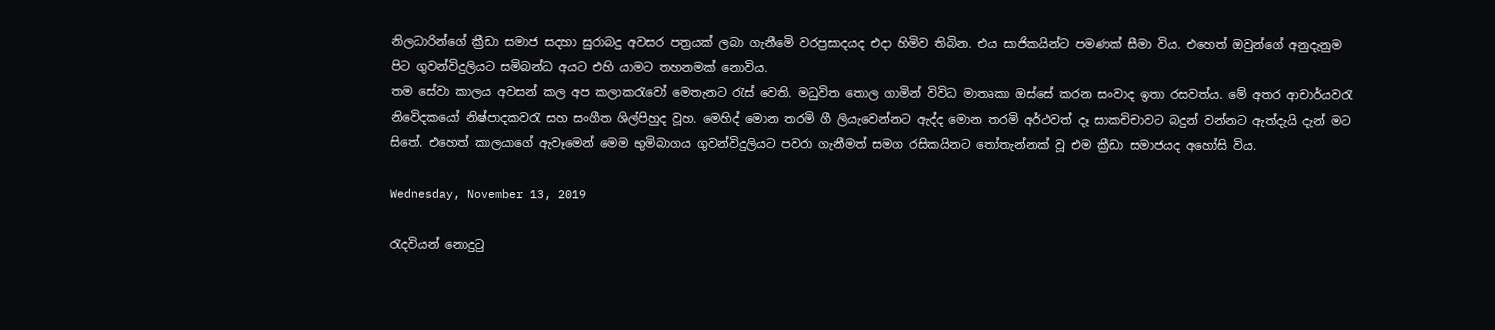නිලධාරින්ගේ ක්‍රීඩා සමාජ සදහා සුරාබදු අවසර පත්‍රයක් ලබා ගැනීමෙි වරප්‍රසාදයද එදා හිමිව තිබින. එය සාජිකයින්ට පමණක් සීමා විය. එහෙත් ඔවුන්ගේ අනුදැනුම පිට ගුවන්විදුලියට සමිබන්ධ අයට එහි යාමට තහනමක් නොවිය.
තම සේවා කාලය අවසන් කල අප කලාකරැවෝ මෙතැනට රැස් වෙති. මධුවිත තොල ගාමින් විවිධ මාතෘකා ඔස්සේ කරන සංවාද ඉතා රසවත්ය. මේ අතර ආචාර්යවරැ නිවෙිදකයෝ නිෂ්පාදකවරැ සහ සංගීත ශිල්පිහුද වූහ. මෙහිද් මොන තරමි ගී ලියැවෙන්නට ඇද්ද මොන තරමි අර්ථවත් දෑ සාකචිචාවට බදුන් වන්නට ඇත්දැයි දැන් මට සිතේ. එහෙත් කාලයාගේ ඇවෑමෙන් මෙම භුමිබාගය ගුවන්විදුලියට පවරා ගැනීමත් සමග රසිකයිනට තෝතැන්නක් වූ එම ක්‍රීඩා සමාජයද අහෝසි විය.

Wednesday, November 13, 2019

රැදවියන් නොදුටු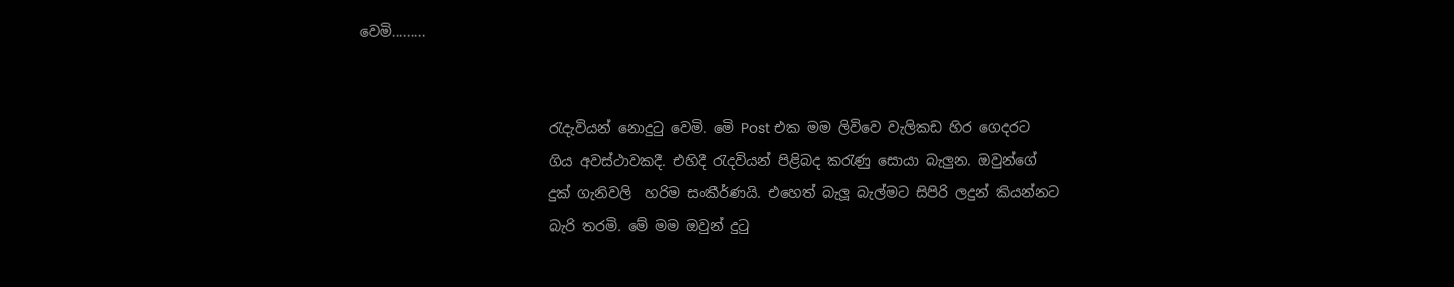වෙමි.........


                           රැදැවියන් නොදුටු වෙමි. මෙි Post එක මම ලිවිවෙ වැලිකඩ හිර ගෙදරට
                           ගිය අවස්ථාවකදී. එහිදී රැදවියන් පිළිබද කරැණු සොයා බැලුන. ඔවුන්ගේ
                           දුක් ගැනිවලි  හරිම සංකීර්ණයි. එහෙත් බැලූ බැල්මට සිපිරි ලදුන් කියන්නට
                           බැරි තරමි. මේ මම ඔවුන් දුටු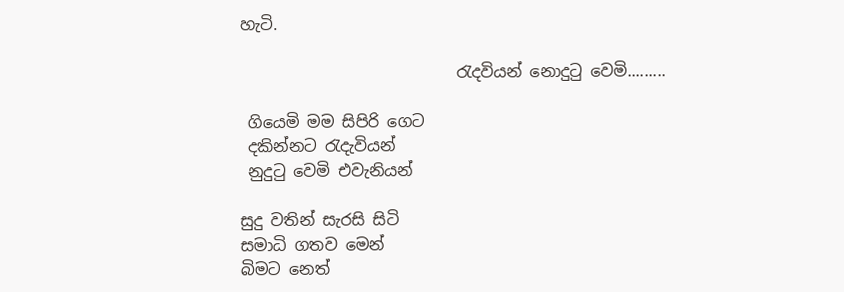හැටි.

                           රැදවියන් නොදුටු වෙමි.........

 ගියෙමි මම සිපිරි ගෙට
 දකින්නට රැදැවියන්
 නුදුටු වෙමි එවැනියන්

සුදු වතින් සැරසි සිටි
සමාධි ගතව මෙන්
බිමට නෙත්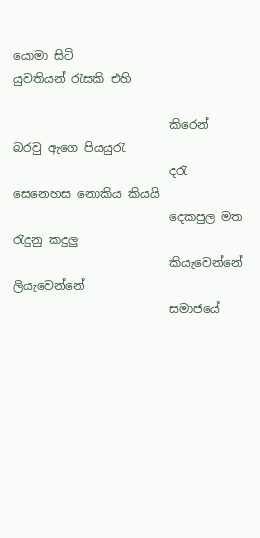යොමා සිටි
යුවතියන් රැසකි එහි

                          කිරෙන් බරවු ඇගෙ පියයුරැ
                          දරැ සෙනෙහස නොකිය කියයි
                          දෙකපුල මත රැදුනු කදුලු
                          කියැවෙන්නේ ලියැවෙන්නේ
                          සමාජයේ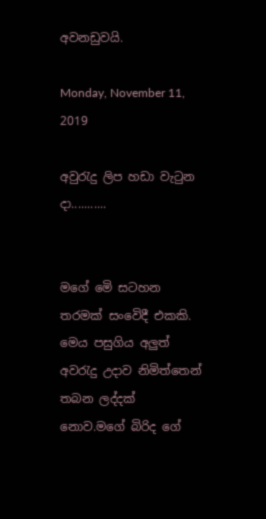අවනඩුවයි.

Monday, November 11, 2019

අවුරැදු ලිප හඩා වැටුන දා...........


මගේ මෙි සටහන තරමක් සංවෙිදී එකකි. මෙය පසුගිය අලුත් අවරැදු උදාව නිමිත්තෙන් තබන ලද්දක් නොව.මගේ බිරිද ගේ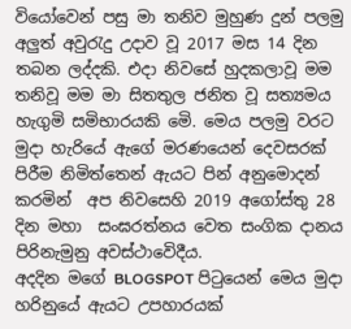වියෝවෙන් පසු මා තනිව මුහුණ දුන් පලමු අලුත් අවුරැදු උදාව වූ 2017 මස 14 දින තබන ලද්දකි. එදා නිවසේ හුදකලාවූ මම තනිවූ මම මා සිතතුල ජනිත වූ සත්‍යමය හැගුමි සමිභාරයකි මෙි. මෙය පලමු වරට මුදා හැරියේ ඇගේ මරණයෙන් දෙවසරක් පිරීම නිමිත්තෙන් ඇයට පින් අනුමොදන් කරමින්  අප නිවසෙහි 2019 අගෝස්තු 28 දින මහා  සංඝරත්නය වෙත සංගික දානය පිරිනැමුනු අවස්ථාවෙිදීය.
අදදින මගේ BLOGSPOT පිටුයෙන් මෙය මුදා හරිනුයේ ඇයට උපහාරයක්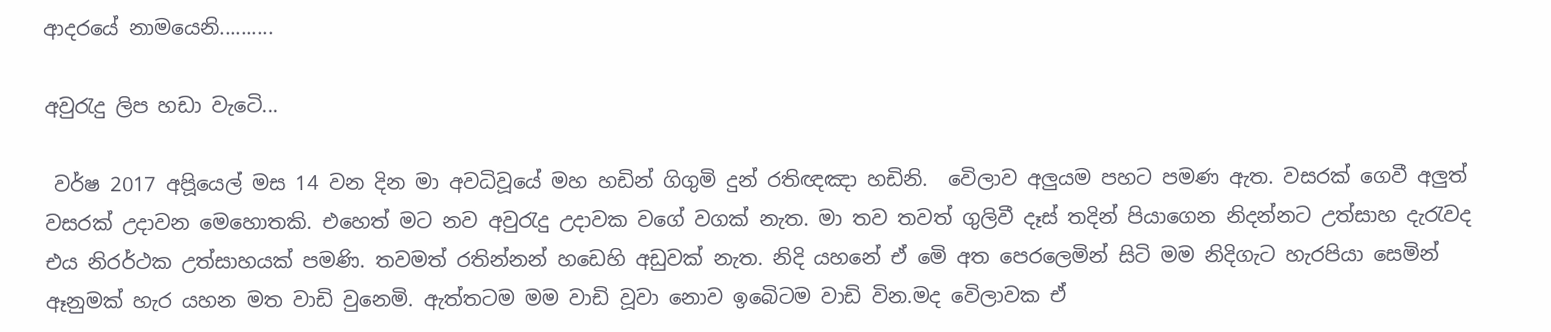ආදරයේ නාමයෙනි..........

අවුරැදු ලිප හඩා වැටෙි...

 වර්ෂ 2017 අපිූයෙල් මස 14 වන දින මා අවධිවූයේ මහ හඩින් ගිගුමි දුන් රතිඥඤා හඩිනි.  වෙිලාව අලුයම පහට පමණ ඇත. වසරක් ගෙවී අලුත් වසරක් උදාවන මෙහොතකි. එහෙත් මට නව අවුරැදු උදාවක වගේ වගක් නැත. මා තව තවත් ගුලිවී දෑස් තදින් පියාගෙන නිදන්නට උත්සාහ දැරැවද එය නිරර්ථක උත්සාහයක් පමණි. තවමත් රතින්නන් හඩෙහි අඩුවක් නැත. නිදි යහනේ ඒ මෙි අත පෙරලෙමින් සිටි මම නිදිගැට හැරපියා සෙමින් ඈනුමක් හැර යහන මත වාඩි වුනෙමි. ඇත්තටම මම වාඩි වූවා නොව ඉබෙිටම වාඩි වින.මද වෙිලාවක ඒ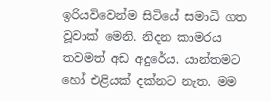ඉරියවිවෙන්ම සිටියේ සමාධි ගත වූවාක් මෙනි. නිදන කාමරය තවමත් අඩ අදුරේය. යාන්තමට හෝ එළියක් දක්නට නැත. මම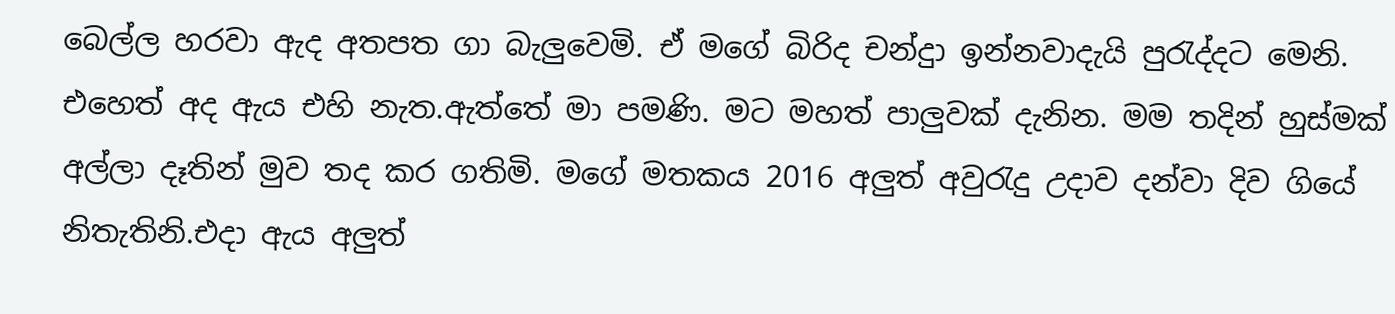බෙල්ල හරවා ඇද අතපත ගා බැලුවෙමි. ඒ මගේ බිරිද චන්දුා ඉන්නවාදැයි පුරැද්දට මෙනි.  එහෙත් අද ඇය එහි නැත.ඇත්තේ මා පමණි. මට මහත් පාලුවක් දැනින. මම තදින් හුස්මක් අල්ලා දෑතින් මුව තද කර ගතිමි. මගේ මතකය 2016 අලුත් අවුරැදු උදාව දන්වා දිව ගියේ නිතැතිනි.එදා ඇය අලුත්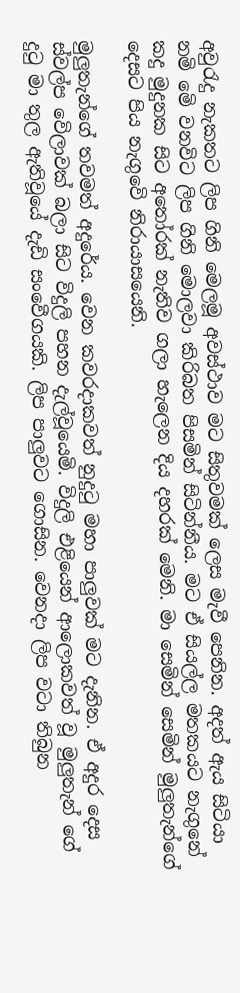අවුරැදු නැකතට ලිප ගිනි මෙලමූ අවස්ථාව මට සිතුවමක් ලෙස මැවී පෙනින. අදත් ඇය සිටියා නමි මෙි වනවිට ලිප ගිනි මොලවා කිරිබත පිසමින් සිටින්නීය. මට ඒ සියල්ල මතකයට නැගුනේ කදු මුදුනක සිට අතෝරක් නැතිව ගලා හැලෙන දිය දහරක් මෙනි. මා සෙමින් සෙමින් මුලුතැන්ගේ දෙසට පිය නැගුවෙි නිරායාසයෙනි.

මුලුතැන්ගේ තවමත් අදුරේය. වෙන කවරදාකවත් නුදුටු මහා පාලුවක් මට දැනින. ඒ අදුර දෙස ස්වල්ප වෙිලාවක් බලා සිට විදුලි පහන දැල්වූයෙමි. විදුලි එළියෙන් ආලොකවත් වූ මුලුතැන් ගේ දුටු මා තුල ඇතිවූයේ දැඩි සංවෙීගයකි. ලිප පාලුවට ගොසින. වෙනදා ලිප වටා තිබුන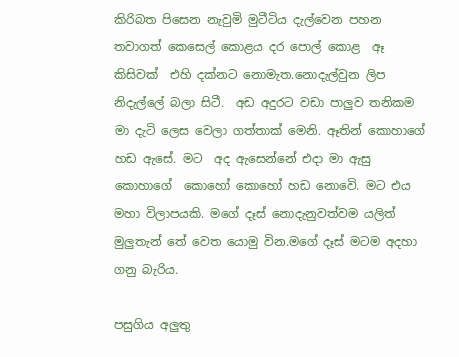කිරිබත පිසෙන නැවුමි මුටීටිය දැල්වෙන පහන තවාගත් කෙසෙල් කොළය දර පොල් කොළ  ඈ කිසිවක්  එහි දක්නට නොමැත.නොදැල්වුන ලිප නිදැල්ලේ බලා සිටී.  අඩ අදුරට වඩා පාලුව තනිකම මා දැටි ලෙස වෙලා ගත්තාක් මෙනි. ඈතින් කොහාගේ හඩ ඇසේ. මට  අද ඇසෙන්නේ එදා මා ඇසු කොහාගේ  කොහෝ කොහෝ හඩ නොවෙි. මට එය මහා විලාපයකි. මගේ දෑස් නොදැනුවත්වම යලිත් මුලුතැන් තේ වෙත යොමු වින.මගේ දෑස් මටම අදහා ගනු බැරිය.

පසුගිය අලුතු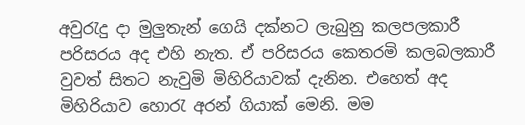අවුරැදු දා මුලුතැන් ගෙයි දක්නට ලැබුනු කලපලකාරී පරිසරය අද එහි නැත. ඒ පරිසරය කෙතරමි කලබලකාරී වුවත් සිතට නැවුමි මිහිරියාවක් දැනින. එහෙත් අද මිහිරියාව හොරැ අරන් ගියාක් මෙනි. මම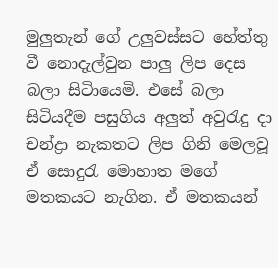මුලුතැන් ගේ උලුවස්සට හේත්තු වී නොදැල්වුන පාලු ලිප දෙස බලා සිටිායෙමි. එසේ බලා සිටියදීම පසුගිය අලුත් අවුරැදු දා චන්ද්‍රා නැකතට ලිප ගිනි මෙලවූ ඒ සොදුරැ මොහාත මගේ මතකයට නැගින. ඒ මතකයන්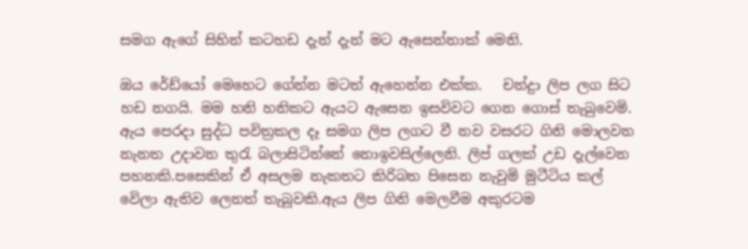සමග ඇගේ සිහින් කටහඩ දැන් දැන් මට ඇසෙන්නාක් මෙනි.

ඔය රේඩ්යෝ මෙහෙට ගේන්න මටත් ඇහෙන්න එක්ක.   චන්දුා ලිප ලග සිට හඩ නගයි. මම හනි හනිකට ඇයට ඇසෙන ඉසවිවට ගෙන ගොස් තැබුවෙමි.  ඇය පෙරදා සුද්ධ පවිත්‍රකල දෑ සමග ලිප ලගට වී නව වසරට ගිනි මොලවන නැනත උදාවන තුරැ බලාසිටින්නේ නොඉවසිල්ලෙනි. ලිප් ගලක් උඩ දැල්වෙන පහනකි.පසෙකින් ඒ අසලම නැකතට කිරිබත පිසෙන නැවුමි මුටීටිය කල් වෙිලා ඇතිව ලෙනත් තැබූවකි.ඇය ලිප ගිනි මෙලවීම අකුරටම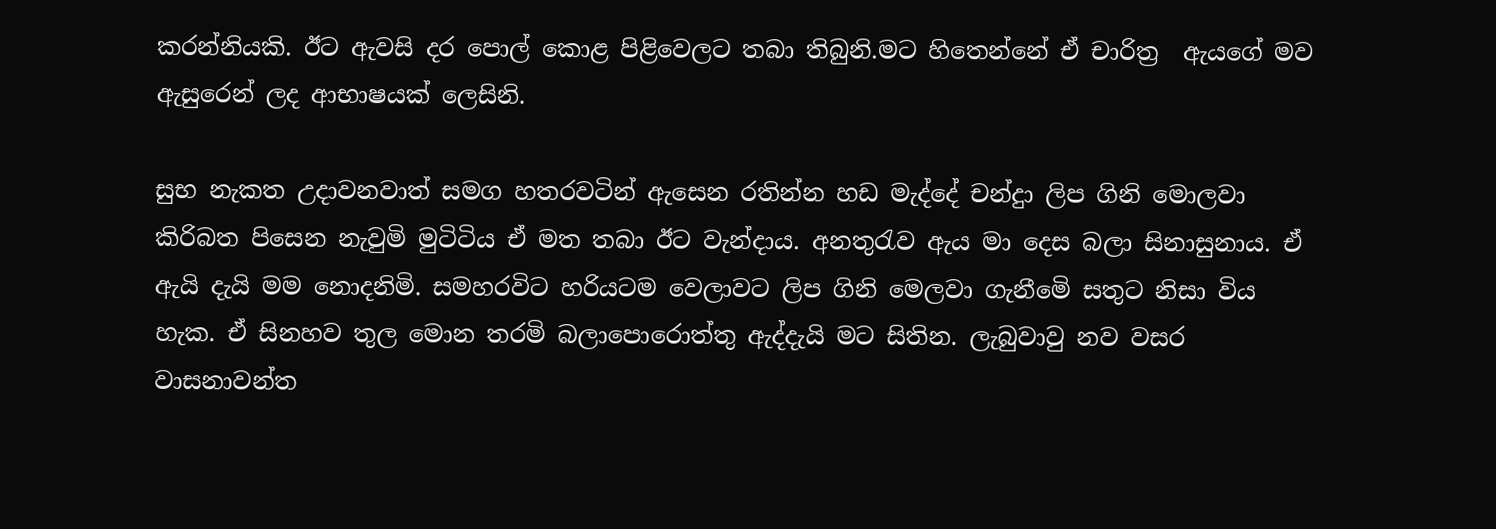කරන්නියකි. ඊට ඇවසි දර පොල් ‍කොළ පිළිවෙලට තබා තිබුනි.මට හිතෙන්නේ ඒ චාරිත්‍ර  ඇයගේ මව ඇසුරෙන් ලද ආභාෂයක් ලෙසිනි.

සුභ නැකත උදාවනවාත් සමග හතරවටින් ඇසෙන රතින්න හඩ මැද්දේ චන්දුා ලිප ගිනි මොලවා කිරිබත පිසෙන නැවුමි මුටිටිය ඒ මත තබා ඊට වැන්දාය. අනතුරැව ඇය මා දෙස බලා සිනාසුනාය. ඒ ඇයි දැයි මම නොදනිමි. සමහරවිට හරියටම වෙලාවට ලිප ගිනි මෙලවා ගැනීමෙි සතුට නිසා විය හැක. ඒ සිනහව තුල මොන තරමි බලාපොරොත්තු ඇද්දැයි මට සිතින. ලැබුවාවු නව වසර වාසනාවන්ත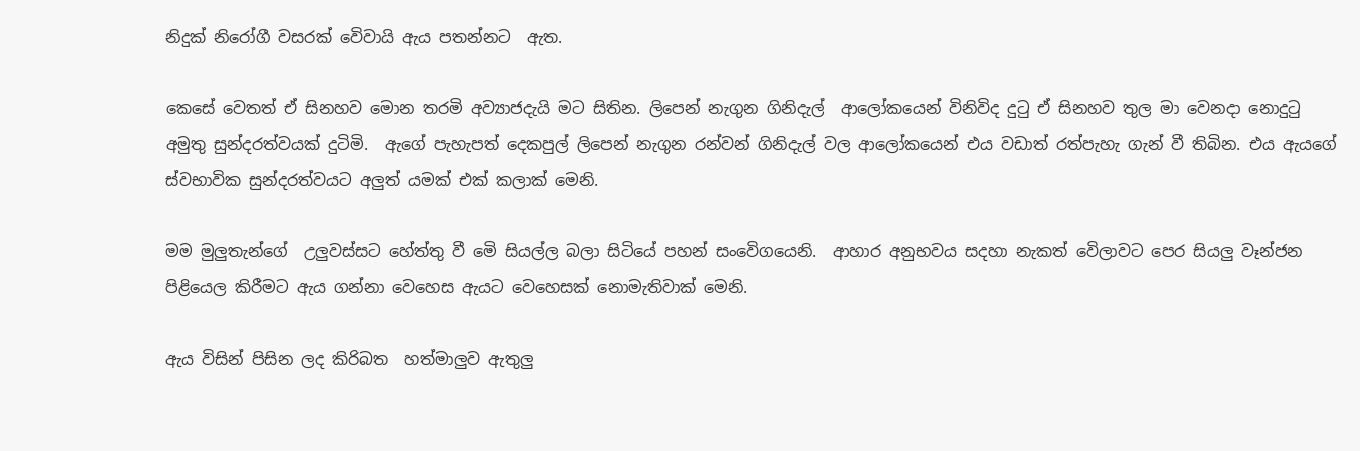නිදුක් නිරෝගී වසරක් වෙිවායි ඇය පතන්නට  ඇත.

කෙසේ වෙතත් ඒ සිනහව මොන තරමි අව්‍යාජදැයි මට සිතින. ලිපෙන් නැගුන ගිනිදැල්  ආලෝකයෙන් විනිවිද දුටු ඒ සිනහව තුල මා වෙනදා නොදුටු අමුතු සුන්දරත්වයක් දුටිමි.  ඇගේ පැහැපත් දෙකපුල් ලිපෙන් නැගුන රන්වන් ගිනිදැල් වල ආලෝකයෙන් එය වඩාත් රත්පැහැ ගැන් වී තිබින. එය ඇයගේ ස්වභාවික සුන්දරත්වයට අලුත් යමක් එක් කලාක් මෙනි.

මම මුලුතැන්ගේ  උලුවස්සට හේත්තු වී මෙි සියල්ල බලා සිටියේ පහන් සංවෙිගයෙනි.  ආහාර අනුභවය සදහා නැකත් වෙිලාවට පෙර සියලු වෑන්ජන පිළියෙල කිරීමට ඇය ගන්නා වෙහෙස ඇයට වෙහෙසක් නොමැතිවාක් මෙනි.

ඇය විසින් පිසින ලද කිරිබත  හත්මාලුව ඇතුලු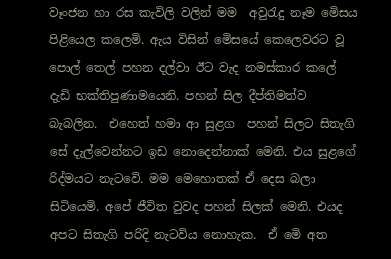වෑංජන හා රස කැවිලි වලින් මම  අවුරැදු නෑම මෙිසය පිළියෙල කලෙමි. ඇය විසින් මෙිසයේ ‍කෙලෙවරට වූ පොල් තෙල් පහන දල්වා ඊට වැද නමස්කාර කලේ දැඩි භක්තිපුණාමයෙනි. පහන් සිල දීප්තිමත්ව බැබලින.  එහෙත් හමා ආ සුළග  පහන් සිලට සිතැගි සේ දැල්වෙන්නට ඉඩ නොදෙන්නාක් මෙනි. එය සුළගේ රිද්මයට නැටවෙි. මම මෙහොතක් ඒ දෙස බලා සිටියෙමි. අපේ ජීවිත වුවද පහන් සිලක් මෙනි. එයද අපට සිතැගි පරිදි නැටවිය නොහැක.  ඒ මෙි අත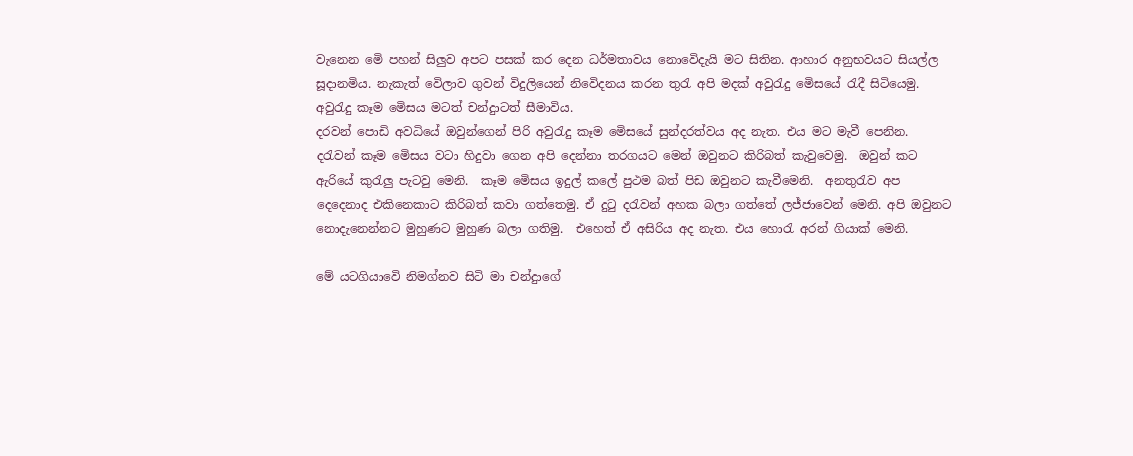වැනෙන මෙි පහන් සිලුව අපට පසක් කර දෙන ධර්මතාවය නොවෙිදැයි මට සිතින. ආහාර අනුභවයට සියල්ල සූදානමිය. නැකැත් වෙිලාව ගුවන් විදුලියෙන් නිවෙිදනය කරන තුරැ අපි මදක් අවුරැදු මෙිසයේ රැදී සිටියෙමු.  අවුරැදු කෑම මෙිසය මටත් චන්දුාටත් සීමාවිය.
දරවන් පොඩි අවධියේ ඔවුන්ගෙන් පිරි අවුරැදු කෑම මෙිසයේ සුන්දරත්වය අද නැත. එය මට මැවී පෙනින. දරැවන් කෑම මෙිසය වටා හිදුවා ගෙන අපි දෙන්නා තරගයට මෙන් ඔවුනට කිරිබත් කැවුවෙමු.  ඔවුන් කට ඇරියේ කුරැලු පැටවු මෙනි.  කෑම මෙිසය ඉදුල් කලේ පුථම බත් පිඩ ඔවුනට කැවීමෙනි.  අනතුරැව අප දෙදෙනාද එකිනෙකාට කිරිබත් කවා ගත්තෙමු. ඒ දුටු දරැවන් අහක බලා ගත්තේ ලජ්ජාවෙන් මෙනි. අපි ඔවුනට නොදැනෙන්නට මුහුණට මුහුණ බලා ගතිමු.  එහෙත් ඒ අසිරිය අද නැත. එය හොරැ අරන් ගියාක් මෙනි.

මේ යටගියාවෙි නිමග්නව සිටි මා චන්දුාගේ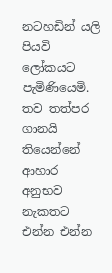නටහඩින් යලි පියවි ලෝකයට පැමිණියෙමි. තව තත්පර ගානයි තියෙන්නේ ආහාර අනුභව නැකතට එන්න එන්න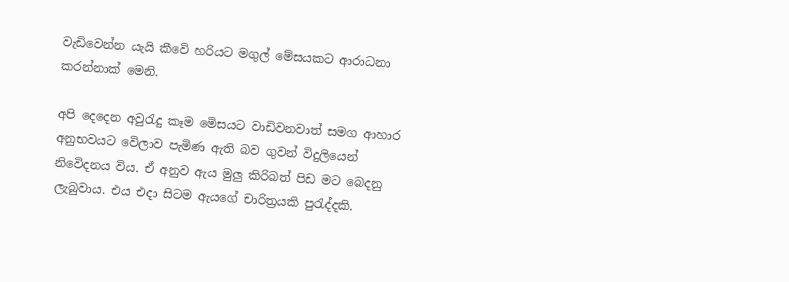වැඩිවෙන්න යැයි කීවෙි හරියට මගුල් මේසයකට ආරාධනා කරන්නාක් මෙනි.

අපි දෙදෙන අවුරැදු කෑම මෙිසයට වාඩිවනවාත් සමග ආහාර අනුභවයට වෙිලාව පැමිණ ඇති බව ගුවන් විදුලියෙන් නිවෙිදනය විය. ඒ අනුව ඇය මුලු කිරිබත් පිඩ මට බෙදනු ලැබුවාය. එය එදා සිටම ඇයගේ චාරිත්‍රයකි පුරැද්දකි.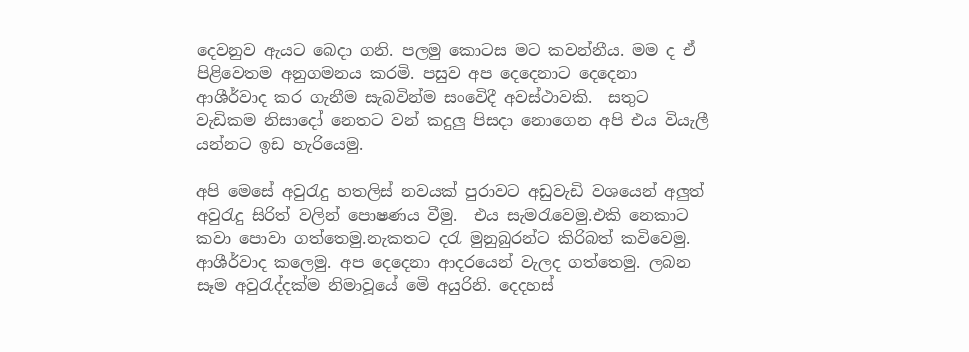දෙවනුව ඇයට බෙදා ගනි. පලමු කොටස මට කවන්නීය‍. මම ද ඒ පිළිවෙතම අනුගමනය කරමි. පසුව අප දෙදෙනාට දෙදෙනා ආශීර්වාද කර ගැනීම සැබවින්ම සංවෙිදී අවස්ථාවකි.  සතුට වැඩිකම නිසාදෝ නෙතට වන් කදුලු පිසදා නොගෙන අපි එය වියැලී යන්නට ඉඩ හැරියෙමු.

අපි මෙසේ අවුරැදු හතලිස් නවයක් පුරාවට අඩුවැඩි වශයෙන් අලුත් අවුරැදු සිරිත් වලින් පොෂණය වීමු.  එය සැමරැවෙමු.එකි නෙකාට කවා පොවා ගත්තෙමු.නැකතට දරැ මුනුබුරන්ට කිරිබත් කවිවෙමු.  ආශීර්වාද කලෙමු. අප දෙදෙනා ආදරයෙන් වැලද ගත්තෙමු. ලබන සෑම අවුරැද්දක්ම නිමාවූයේ මෙි අයුරිනි. දෙදහස්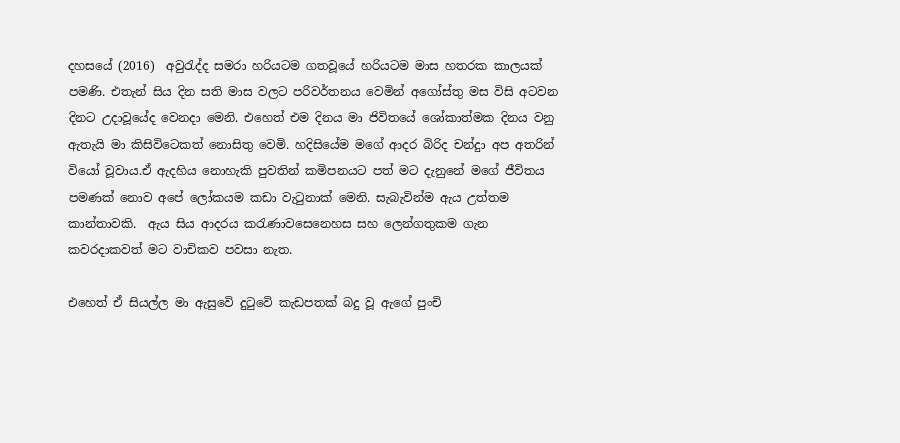දහසයේ (2016)  අවුරැද්ද සමරා හරියටම ගතවූයේ හරියටම මාස හතරක කාලයක් පමණි. එතැන් සිය දින සති මාස වලට පරිවර්තනය වෙමින් අගෝස්තු මස විසි අටවන දිනට උදාවූයේද වෙනදා මෙනි. එහෙත් එම දිනය මා ජිවිතයේ ශෝකාත්මක දිනය වනු ඇතැයි මා කිසිවිටෙකත් නොසිතු වෙමි. හදිසියේම මගේ ආදර බිරිද චන්දුා අප අතරින් වියෝ වූවාය.ඒ ඇදහිය නොහැකි පුවතින් කමිපනයට පත් මට දැනුනේ මගේ ජීවිතය පමණක් නොව අපේ ලෝකයම කඩා වැටුනාක් මෙනි. සැබැවින්ම ඇය උත්තම කාන්තාවකි.  ඇය සිය ආදරය කරැණාවසෙනෙහස සහ ලෙන්ගතුකම ගැන කවරදාකවත් මට වාචිකව පවසා නැත.

එහෙත් ඒ සියල්ල මා ඇසුවෙි දුටුවෙි කැඩපතක් බදු වූ ඇගේ පුංචි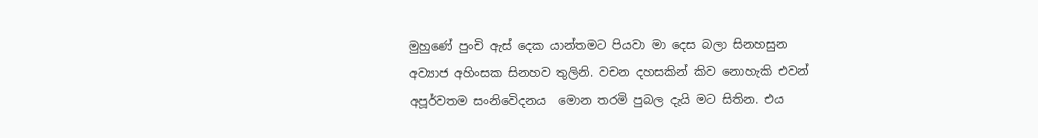මුහුණේ පුංචි ඇස් දෙක යාන්තමට පියවා මා දෙස බලා සිනහසුන අව්‍යාජ අහිංසක සිනහව තුලිනි. වචන දහසකින් කිව නොහැකි එවන් අපූර්වතම සංනිවෙිදනය  මොන තරමි පුබල දැයි මට සිතින. එය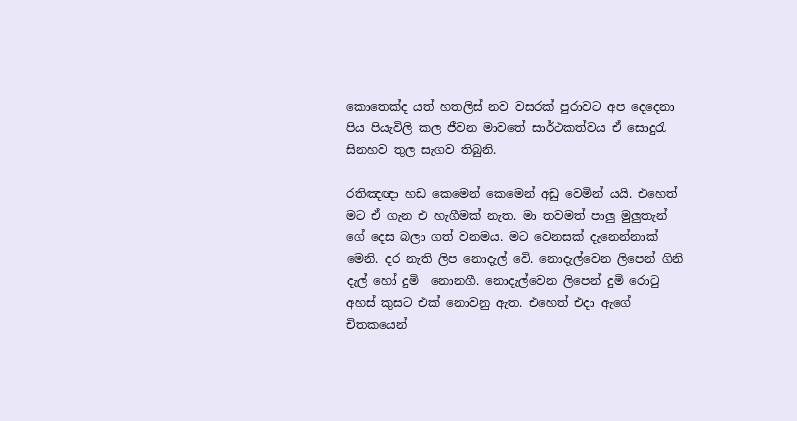කොතෙක්ද යත් හතලිස් නව වසරක් පුරාවට අප දෙදෙනා පිය පියැවිලි කල ජීවන මාවතේ සාර්ථකත්වය ඒ සොදුරැ සිනහව තුල සැගව තිබුනි.

රතිඤඥා හඩ කෙමෙන් කෙමෙන් අඩු වෙමින් යයි. එහෙත් මට ඒ ගැන එ හැගීමක් නැත. මා තවමත් පාලු මුලුතැන් ගේ දෙස බලා ගත් වනමය. මට වෙනසක් දැනෙන්නාක් මෙනි. දර නැති ලිප නොදැල් වෙි. නොදැල්වෙන ලිපෙන් ගිනි දැල් හෝ දුමි  නොනගී. නොදැල්වෙන ලිපෙන් දුමි රොටු අහස් කුසට එක් නොවනු ඇත. එහෙත් එදා ඇගේ චිතකයෙන්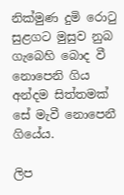නික්මුණ දුමි රොටු සුළගට මුසුව නුබ ගැබෙහි බොද වී නොපෙනි ගිය අන්දම සිත්තමක් සේ මැවී නොපෙනී ගියේය.

ලිප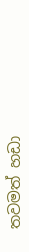තවමත් හඩා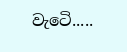වැටෙි.....